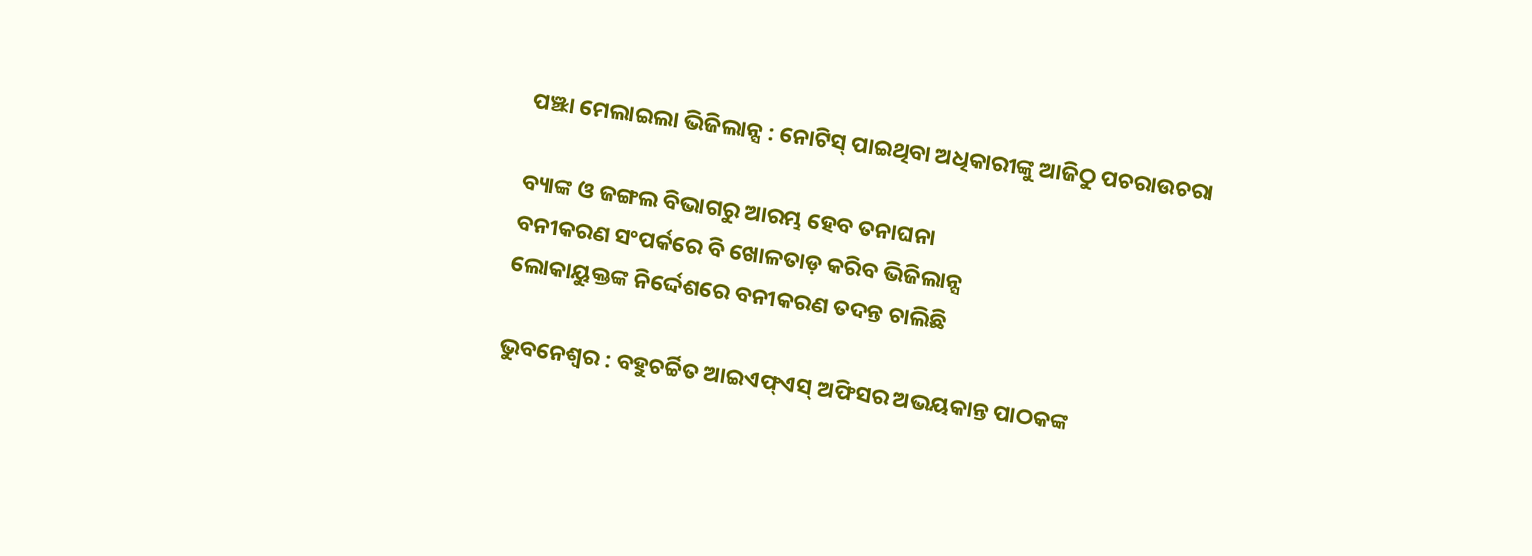ପଞ୍ଝା ମେଲାଇଲା ଭିଜିଲାନ୍ସ : ନୋଟିସ୍‌ ପାଇଥିବା ଅଧିକାରୀଙ୍କୁ ଆଜିଠୁ ପଚରାଉଚରା

ବ୍ୟାଙ୍କ ଓ ଜଙ୍ଗଲ ବିଭାଗରୁ ଆରମ୍ଭ ହେବ ତନାଘନା
ବନୀକରଣ ସଂପର୍କରେ ବି ଖୋଳତାଡ଼ କରିବ ଭିଜିଲାନ୍ସ
ଲୋକାୟୁକ୍ତଙ୍କ ନିର୍ଦ୍ଦେଶରେ ବନୀକରଣ ତଦନ୍ତ ଚା‌ଲିଛି

ଭୁବନେଶ୍ୱର : ବହୁଚର୍ଚ୍ଚିତ ଆଇଏଫ୍ଏସ୍ ଅଫିସର ଅଭୟକାନ୍ତ ପାଠକଙ୍କ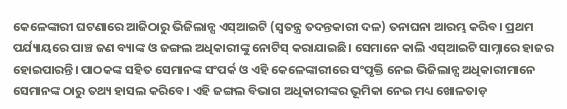କେଳେଙ୍କାରୀ ଘଟଣାରେ ଆଜିଠାରୁ ଭିଜିଲାନ୍ସ ଏସ୍‌ଆଇଟି (ସ୍ବତନ୍ତ୍ର ତଦନ୍ତକାରୀ ଦଳ) ତନାଘନା ଆରମ୍ଭ କରିବ। ପ୍ରଥମ ପର୍ଯ୍ୟାୟରେ ପାଞ୍ଚ ଜଣ ବ୍ୟାଙ୍କ ଓ ଜଙ୍ଗଲ ଅଧିକାରୀଙ୍କୁ ନୋଟିସ୍ କରାଯାଇଛି। ସେମାନେ କାଲି ଏସ୍‌ଆଇଟି ସାମ୍ନାରେ ହାଜର ହୋଇପାରନ୍ତି। ପାଠକଙ୍କ ସହିତ ସେମାନଙ୍କ ସଂପର୍କ ଓ ଏହି କେଳେଙ୍କାରୀରେ ସଂପୃକ୍ତି ନେଇ ଭିଜିଲାନ୍ସ ଅଧିକାରୀମାନେ ସେମାନଙ୍କ ଠାରୁ ତଥ୍ୟ ହାସଲ କରିବେ। ଏହି ଜଙ୍ଗଲ ବିଭାଗ ଅଧିକାରୀଙ୍କର ଭୂମିକା ନେଇ ମଧ୍ୟ ଖୋଳତାଡ଼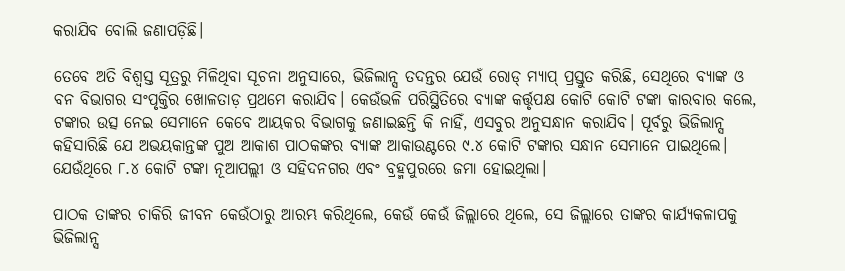କରାଯିବ ବୋଲି ଜଣାପଡ଼ିଛି।

ତେବେ ଅତି ବିଶ୍ବସ୍ତ ସୂତ୍ରରୁ ମିଳିଥିବା ସୂଚନା ଅନୁସାରେ, ଭିଜିଲାନ୍ସ ତଦନ୍ତର ଯେଉଁ ରୋଡ୍ ମ୍ୟାପ୍ ପ୍ରସ୍ତୁତ କରିଛି, ସେଥିରେ ବ୍ୟାଙ୍କ ଓ ବନ ବିଭାଗର ସଂପୃକ୍ତିର ଖୋଳତାଡ଼ ପ୍ରଥମେ କରାଯିବ। କେଉଁଭଳି ପରିସ୍ଥିତିରେ ବ୍ୟାଙ୍କ କର୍ତ୍ତୃପକ୍ଷ କୋଟି କୋଟି ଟଙ୍କା କାରବାର କଲେ, ଟଙ୍କାର ଉତ୍ସ ନେଇ ସେମାନେ କେବେ ଆୟକର ବିଭାଗକୁ ଜଣାଇଛନ୍ତି କି ନାହିଁ, ଏସବୁର ଅନୁସନ୍ଧାନ କରାଯିବ। ପୂର୍ବରୁ ଭିଜିଲାନ୍ସ କହିସାରିଛି ଯେ ଅଭୟକାନ୍ତଙ୍କ ପୁଅ ଆକାଶ ପାଠକଙ୍କର ବ୍ୟାଙ୍କ ଆକାଉଣ୍ଟରେ ୯.୪ କୋଟି ଟଙ୍କାର ସନ୍ଧାନ ସେମାନେ ପାଇଥିଲେ। ଯେଉଁଥିରେ ୮.୪ କୋଟି ଟଙ୍କା ନୂଆପଲ୍ଲୀ ଓ ସହିଦନଗର ଏବଂ ବ୍ରହ୍ମପୁରରେ ଜମା ହୋଇଥିଲା।

ପାଠକ ତାଙ୍କର ଚାକିରି ଜୀବନ କେଉଁଠାରୁ ଆରମ୍ଭ କରିଥିଲେ, କେଉଁ କେଉଁ ଜିଲ୍ଲାରେ ଥିଲେ, ସେ ଜିଲ୍ଲାରେ ତାଙ୍କର କାର୍ଯ୍ୟକଳାପକୁ ଭିଜିଲାନ୍ସ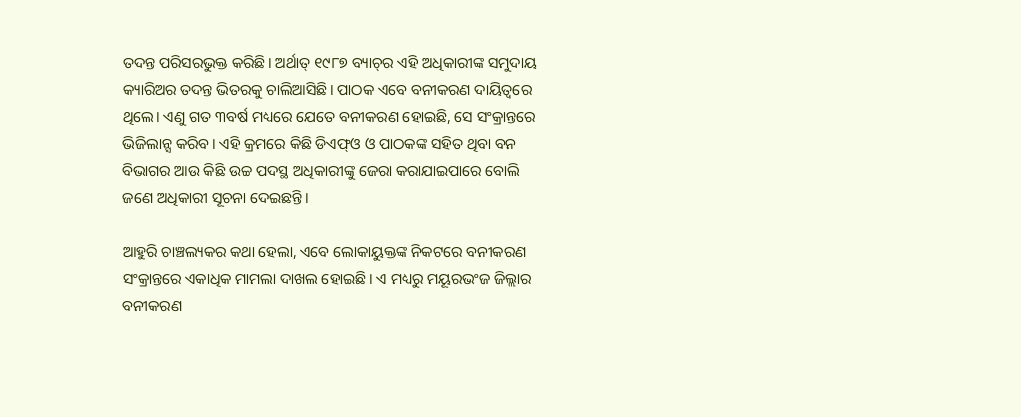ତଦନ୍ତ ପରିସରଭୁକ୍ତ କରିଛି। ଅର୍ଥାତ୍ ୧୯୮୭ ବ୍ୟାଚ୍‌ର ଏହି ଅଧିକାରୀଙ୍କ ସମୁଦାୟ କ୍ୟାରିଅର ତଦନ୍ତ ଭିତରକୁ ଚାଲିଆସିଛି। ପାଠକ ଏବେ ବନୀକରଣ ଦାୟିତ୍ବରେ ଥିଲେ। ଏଣୁ ଗତ ୩ବର୍ଷ ମଧ୍ୟରେ ଯେତେ ବନୀକରଣ ହୋଇଛି, ସେ ସଂକ୍ରାନ୍ତରେ ଭିଜିଲାନ୍ସ କରିବ। ଏହି କ୍ରମରେ କିଛି ଡିଏଫ୍ଓ ଓ ପାଠକଙ୍କ ସହିତ ଥିବା ବନ ବିଭାଗର ଆଉ କିଛି ଉଚ୍ଚ ପଦସ୍ଥ ଅଧିକାରୀଙ୍କୁ ଜେରା କରାଯାଇପାରେ ବୋଲି ଜଣେ ଅଧିକାରୀ ସୂଚନା ଦେଇଛନ୍ତି।

ଆହୁରି ଚାଞ୍ଚଲ୍ୟକର କଥା ହେଲା, ଏବେ ଲୋକାୟୁକ୍ତଙ୍କ ନିକଟରେ ବନୀକରଣ ସଂକ୍ରାନ୍ତରେ ଏକାଧିକ ମାମଲା ଦାଖଲ ହୋଇଛି। ଏ ମଧ୍ୟରୁ ମୟୂରଭଂଜ ଜିଲ୍ଲାର ବନୀକରଣ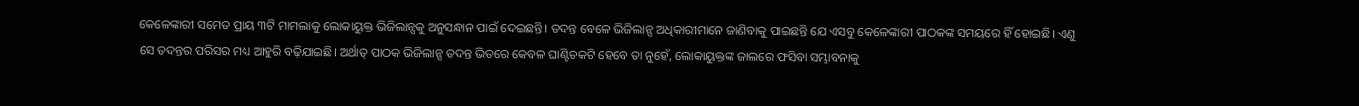କେଳେଙ୍କାରୀ ସମେତ ପ୍ରାୟ ୩ଟି ମାମଲାକୁ ଲୋକାୟୁକ୍ତ ଭିଜିଲାନ୍ସକୁ ଅନୁସନ୍ଧାନ ପାଇଁ ଦେଇଛନ୍ତି। ତଦନ୍ତ ବେଳେ ଭିଜିଲାନ୍ସ ଅଧିକାରୀମାନେ ଜାଣିବାକୁ ପାଇଛନ୍ତି ଯେ ଏସବୁ କେଳେଙ୍କାରୀ ପାଠକଙ୍କ ସମୟରେ ହିଁ ହୋଇଛି। ଏଣୁ ସେ ତଦନ୍ତର ପରିସର ମଧ୍ୟ ଆହୁରି ବଢ଼ିଯାଇଛି। ଅର୍ଥାତ୍ ପାଠକ ଭିଜିଲାନ୍ସ ତଦନ୍ତ ଭିତରେ କେବଳ ଘାଣ୍ଟିଚକଟି ହେବେ ତା ନୁହେଁ, ଲୋକାୟୁକ୍ତଙ୍କ ଜାଲରେ ଫସିବା ସମ୍ଭାବନାକୁ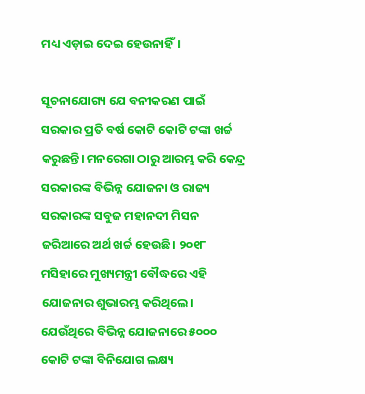ମଧ୍ୟ ଏଡ଼ାଇ ଦେଇ ହେଉନାହିଁ।

ସୂଚନାଯୋଗ୍ୟ ଯେ ବନୀକରଣ ପାଇଁ ସରକାର ପ୍ରତି ବର୍ଷ କୋଟି କୋଟି ଟଙ୍କା ଖର୍ଚ୍ଚ କରୁଛନ୍ତି। ମନରେଗା ଠାରୁ ଆରମ୍ଭ କରି କେନ୍ଦ୍ର ସରକାରଙ୍କ ବିଭିନ୍ନ ଯୋଜନା ଓ ରାଜ୍ୟ ସରକାରଙ୍କ ସବୁଜ ମହାନଦୀ ମିସନ ଜରିଆରେ ଅର୍ଥ ଖର୍ଚ୍ଚ ହେଉଛି। ୨୦୧୮ ମସିହାରେ ମୁଖ୍ୟମନ୍ତ୍ରୀ ବୌଦ୍ଧରେ ଏହି ଯୋଜନାର ଶୁଭାରମ୍ଭ କରିଥିଲେ। ଯେଉଁଥିରେ ବିଭିନ୍ନ ଯୋଜନାରେ ୫୦୦୦ କୋଟି ଟଙ୍କା ବିନିଯୋଗ ଲକ୍ଷ୍ୟ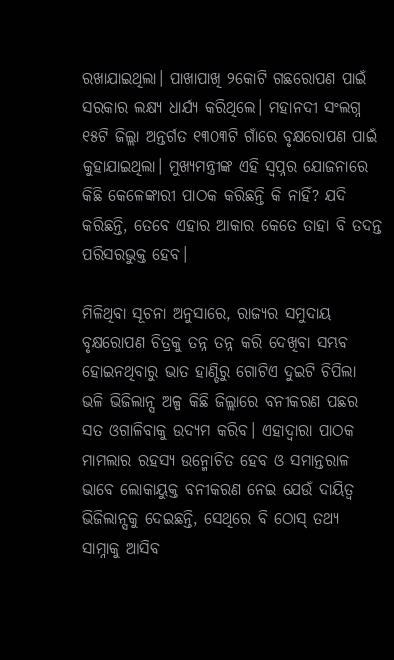ରଖାଯାଇଥିଲା। ପାଖାପାଖି ୨କୋଟି ଗଛରୋପଣ ପାଇଁ ସରକାର ଲକ୍ଷ୍ୟ ଧାର୍ଯ୍ୟ କରିଥିଲେ। ମହାନଦୀ ସଂଲଗ୍ନ ୧୫ଟି ଜିଲ୍ଲା ଅନ୍ତର୍ଗତ ୧୩୦୩ଟି ଗାଁରେ ବୃକ୍ଷରୋପଣ ପାଇଁ କୁହାଯାଇଥିଲା। ମୁଖ୍ୟମନ୍ତ୍ରୀଙ୍କ ଏହି ସ୍ବପ୍ନର ଯୋଜନାରେ କିଛି କେଳେଙ୍କାରୀ ପାଠକ କରିଛନ୍ତି କି ନାହିଁ? ଯଦି କରିଛନ୍ତି, ତେବେ ଏହାର ଆକାର କେତେ ତାହା ବି ତଦନ୍ତ ପରିସରଭୁକ୍ତ ହେବ।

ମିଳିଥିବା ସୂଚନା ଅନୁସାରେ, ରାଜ୍ୟର ସମୁଦାୟ ବୃକ୍ଷରୋପଣ ଚିତ୍ରକୁ ତନ୍ନ ତନ୍ନ କରି ଦେଖିବା ସମ୍ଭବ ହୋଇନଥିବାରୁ ଭାତ ହାଣ୍ଡିରୁ ଗୋଟିଏ ଦୁଇଟି ଚିପିଲା ଭଳି ଭିଜିଲାନ୍ସ ଅଳ୍ପ କିଛି ଜିଲ୍ଲାରେ ବନୀକରଣ ପଛର ସତ ଓଗାଳିବାକୁ ଉଦ୍ୟମ କରିବ। ଏହାଦ୍ବାରା ପାଠକ ମାମଲାର ରହସ୍ୟ ଉନ୍ମୋଚିତ ହେବ ଓ ସମାନ୍ତରାଳ ଭାବେ ଲୋକାୟୁକ୍ତ ବନୀକରଣ ନେଇ ଯେଉଁ ଦାୟିତ୍ବ ଭିଜିଲାନ୍ସକୁ ଦେଇଛନ୍ତି, ସେଥିରେ ବି ଠୋସ୍ ତଥ୍ୟ ସାମ୍ନାକୁ ଆସିବ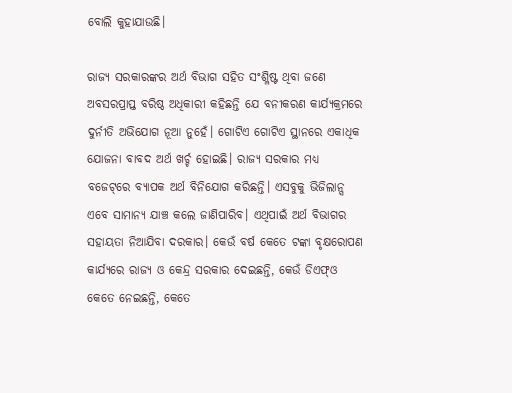ବୋଲି କୁହାଯାଉଛି।

ରାଜ୍ୟ ସରକାରଙ୍କର ଅର୍ଥ ବିଭାଗ ସହିତ ସଂଶ୍ଳିଷ୍ଟ ଥିବା ଜଣେ ଅବସରପ୍ରାପ୍ତ ବରିଷ୍ଠ ଅଧିକାରୀ କହିଛନ୍ତି ଯେ ବନୀକରଣ କାର୍ଯ୍ୟକ୍ରମରେ ଦୁର୍ନୀତି ଅଭିଯୋଗ ନୂଆ ନୁହେଁ। ଗୋଟିଏ ଗୋଟିଏ ସ୍ଥାନରେ ଏକାଧିକ ଯୋଜନା ବାବଦ ଅର୍ଥ ଖର୍ଚ୍ଚ ହୋଇଛି। ରାଜ୍ୟ ସରକାର ମଧ୍ୟ ବଜେଟ୍‌ରେ ବ୍ୟାପକ ଅର୍ଥ ବିନିଯୋଗ କରିଛନ୍ତି। ଏସବୁକୁ ଭିଜିଲାନ୍ସ ଏବେ ସାମାନ୍ୟ ଯାଞ୍ଚ କଲେ ଜାଣିପାରିବ। ଏଥିପାଇଁ ଅର୍ଥ ବିଭାଗର ସହାୟତା ନିଆଯିବା ଦରକାର। କେଉଁ ବର୍ଷ କେତେ ଟଙ୍କା ବୃକ୍ଷରୋପଣ କାର୍ଯ୍ୟରେ ରାଜ୍ୟ ଓ କେନ୍ଦ୍ର ସରକାର ଦେଇଛନ୍ତି, କେଉଁ ଡିଏଫ୍‌ଓ କେତେ ନେଇଛନ୍ତି, କେତେ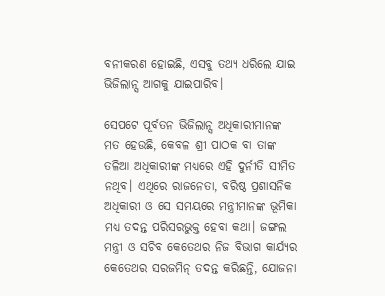ବନୀକରଣ ହୋଇଛି, ଏସବୁ ତଥ୍ୟ ଧରିଲେ ଯାଇ ଭିଜିଲାନ୍ସ ଆଗକୁ ଯାଇପାରିବ।

ସେପଟେ ପୂର୍ବତନ ଭିଜିଲାନ୍ସ ଅଧିକାରୀମାନଙ୍କ ମତ ହେଉଛି, କେବଳ ଶ୍ରୀ ପାଠକ ବା ତାଙ୍କ ତଳିଆ ଅଧିକାରୀଙ୍କ ମଧ୍ୟରେ ଏହି ଦୁର୍ନୀତି ସୀମିତ ନଥିବ। ଏଥିରେ ରାଜନେତା, ବରିଷ୍ଠ ପ୍ରଶାସନିକ ଅଧିକାରୀ ଓ ସେ ସମୟରେ ମନ୍ତ୍ରୀମାନଙ୍କ ଭୂମିକା ମଧ୍ୟ ତଦନ୍ତ ପରିସରଭୁକ୍ତ ହେବା କଥା। ଜଙ୍ଗଲ ମନ୍ତ୍ରୀ ଓ ସଚିବ କେତେଥର ନିଜ ବିଭାଗ କାର୍ଯ୍ୟର କେତେଥର ସରଜମିନ୍ ତଦନ୍ତ କରିଛନ୍ତି, ଯୋଜନା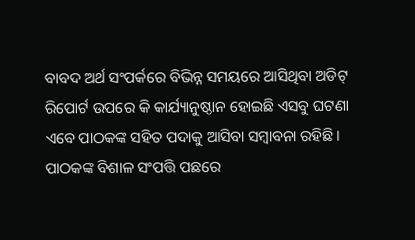ବାବଦ ଅର୍ଥ ସଂପର୍କରେ ବିଭିନ୍ନ ସମୟରେ ଆସିଥିବା ଅଡିଟ୍ ରିପୋର୍ଟ ଉପରେ କି କାର୍ଯ୍ୟାନୁଷ୍ଠାନ ହୋଇଛି ଏସବୁ ଘଟଣା ଏବେ ପାଠକଙ୍କ ସହିତ ପଦାକୁ ଆସିବା ସମ୍ବାବନା ରହିଛି। ପାଠକଙ୍କ ବିଶାଳ ସଂପତ୍ତି ପଛରେ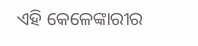ଏହି କେଳେଙ୍କାରୀର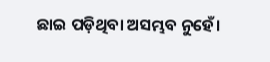ଛାଇ ପଡ଼ିଥିବା ଅସମ୍ଭବ ନୁହେଁ।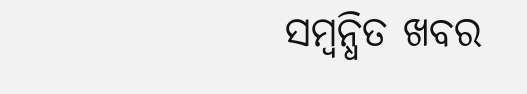ସମ୍ବନ୍ଧିତ ଖବର